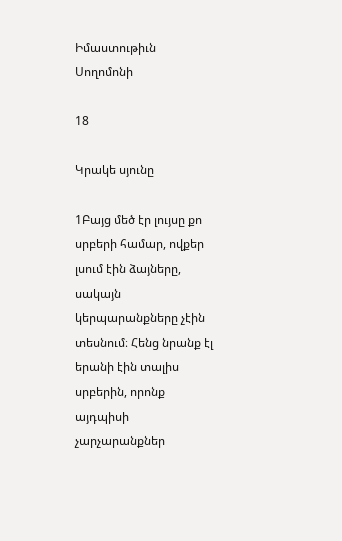Իմաստութիւն Սողոմոնի

18

Կրակե սյունը

1Բայց մեծ էր լույսը քո սրբերի համար, ովքեր լսում էին ձայները, սակայն կերպարանքները չէին տեսնում։ Հենց նրանք էլ երանի էին տալիս սրբերին, որոնք այդպիսի չարչարանքներ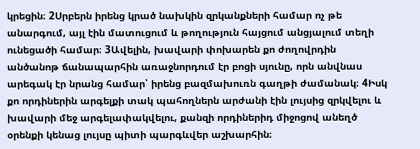կրեցին։ 2Սրբերն իրենց կրած նախկին զրկանքների համար ոչ թե անարգում, այլ էին մատուցում և թողություն հայցում անցյալում տեղի ունեցածի համար։ 3Ավելին, խավարի փոխարեն քո ժողովրդին անծանոթ ճանապարհին առաջնորդում էր բոցի սյունը, որն անվնաս արեգակ էր նրանց համար՝ իրենց բազմախուռն գաղթի ժամանակ։ 4Իսկ քո որդիներին արգելքի տակ պահողներն արժանի էին լույսից զրկվելու և խավարի մեջ արգելափակվելու, քանզի որդիներիդ միջոցով անեղծ օրենքի կենաց լույսը պիտի պարգևվեր աշխարհին։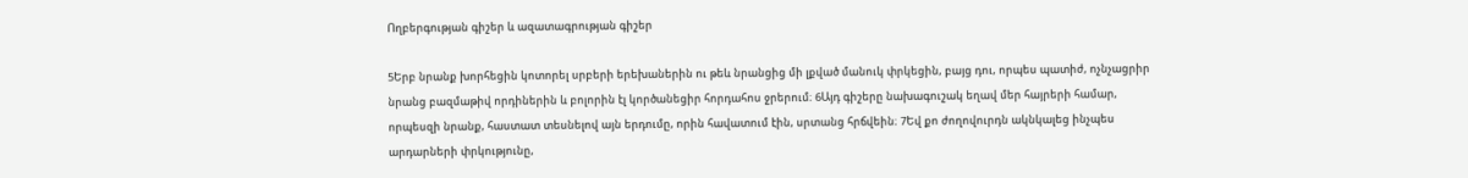Ողբերգության գիշեր և ազատագրության գիշեր

5Երբ նրանք խորհեցին կոտորել սրբերի երեխաներին ու թեև նրանցից մի լքված մանուկ փրկեցին, բայց դու, որպես պատիժ, ոչնչացրիր նրանց բազմաթիվ որդիներին և բոլորին էլ կործանեցիր հորդահոս ջրերում։ 6Այդ գիշերը նախագուշակ եղավ մեր հայրերի համար, որպեսզի նրանք, հաստատ տեսնելով այն երդումը, որին հավատում էին, սրտանց հրճվեին։ 7Եվ քո ժողովուրդն ակնկալեց ինչպես արդարների փրկությունը,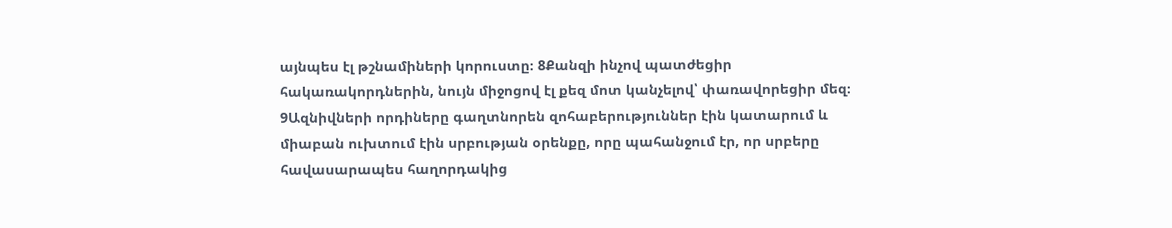այնպես էլ թշնամիների կորուստը։ 8Քանզի ինչով պատժեցիր հակառակորդներին, նույն միջոցով էլ քեզ մոտ կանչելով՝ փառավորեցիր մեզ։ 9Ազնիվների որդիները գաղտնորեն զոհաբերություններ էին կատարում և միաբան ուխտում էին սրբության օրենքը, որը պահանջում էր, որ սրբերը հավասարապես հաղորդակից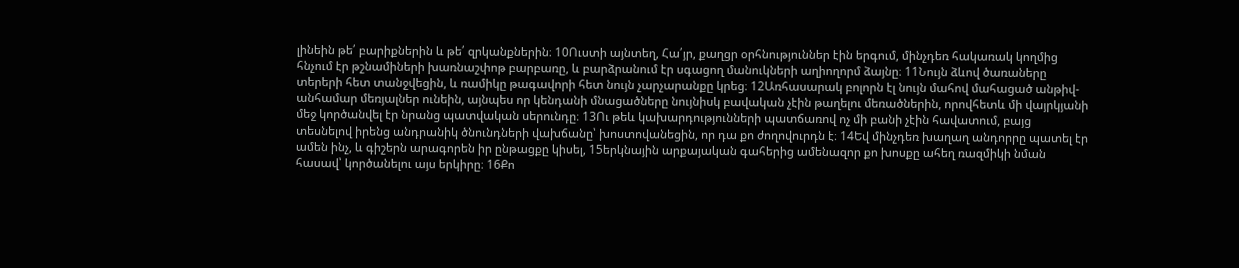լինեին թե՛ բարիքներին և թե՛ զրկանքներին։ 10Ուստի այնտեղ, Հա՛յր, քաղցր օրհնություններ էին երգում, մինչդեռ հակառակ կողմից հնչում էր թշնամիների խառնաշփոթ բարբառը, և բարձրանում էր սգացող մանուկների աղիողորմ ձայնը։ 11Նույն ձևով ծառաները տերերի հետ տանջվեցին, և ռամիկը թագավորի հետ նույն չարչարանքը կրեց։ 12Առհասարակ բոլորն էլ նույն մահով մահացած անթիվ-անհամար մեռյալներ ունեին, այնպես որ կենդանի մնացածները նույնիսկ բավական չէին թաղելու մեռածներին, որովհետև մի վայրկյանի մեջ կործանվել էր նրանց պատվական սերունդը։ 13Ու թեև կախարդությունների պատճառով ոչ մի բանի չէին հավատում, բայց տեսնելով իրենց անդրանիկ ծնունդների վախճանը՝ խոստովանեցին, որ դա քո ժողովուրդն է։ 14Եվ մինչդեռ խաղաղ անդորրը պատել էր ամեն ինչ, և գիշերն արագորեն իր ընթացքը կիսել, 15երկնային արքայական գահերից ամենազոր քո խոսքը ահեղ ռազմիկի նման հասավ՝ կործանելու այս երկիրը։ 16Քո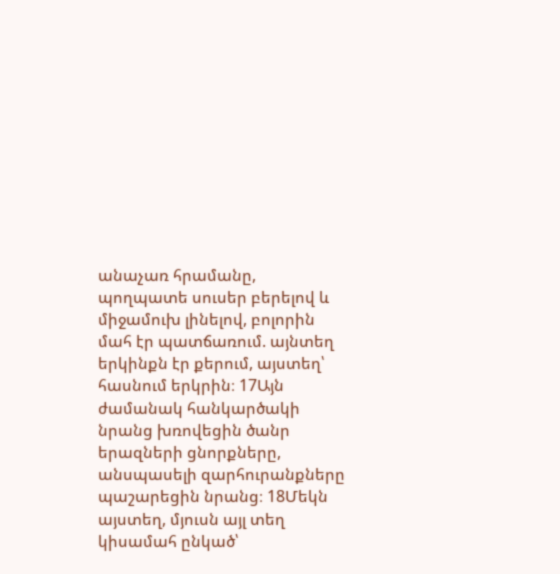անաչառ հրամանը, պողպատե սուսեր բերելով և միջամուխ լինելով, բոլորին մահ էր պատճառում. այնտեղ երկինքն էր քերում, այստեղ՝ հասնում երկրին։ 17Այն ժամանակ հանկարծակի նրանց խռովեցին ծանր երազների ցնորքները, անսպասելի զարհուրանքները պաշարեցին նրանց։ 18Մեկն այստեղ, մյուսն այլ տեղ կիսամահ ընկած՝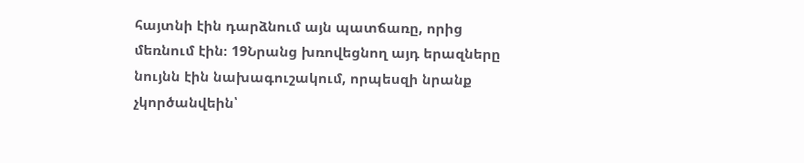հայտնի էին դարձնում այն պատճառը, որից մեռնում էին։ 19Նրանց խռովեցնող այդ երազները նույնն էին նախագուշակում, որպեսզի նրանք չկործանվեին՝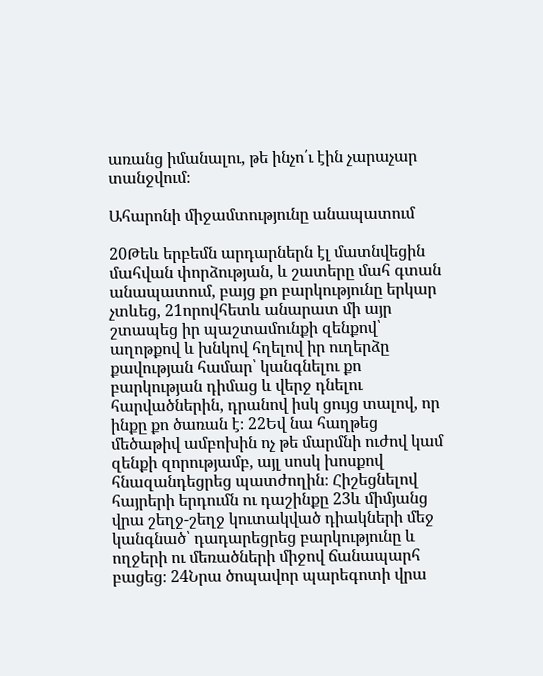առանց իմանալու, թե ինչո՛ւ էին չարաչար տանջվում։

Ահարոնի միջամտությունը անապատում

20Թեև երբեմն արդարներն էլ մատնվեցին մահվան փորձության, և շատերը մահ գտան անապատում, բայց քո բարկությունը երկար չտևեց, 21որովհետև անարատ մի այր շտապեց իր պաշտամունքի զենքով՝ աղոթքով և խնկով հղելով իր ուղերձը քավության համար՝ կանգնելու քո բարկության դիմաց և վերջ դնելու հարվածներին, դրանով իսկ ցույց տալով, որ ինքը քո ծառան է։ 22Եվ նա հաղթեց մեծաթիվ ամբոխին ոչ թե մարմնի ուժով կամ զենքի զորությամբ, այլ սոսկ խոսքով հնազանդեցրեց պատժողին։ Հիշեցնելով հայրերի երդումն ու դաշինքը 23և միմյանց վրա շեղջ-շեղջ կուտակված դիակների մեջ կանգնած՝ դադարեցրեց բարկությունը և ողջերի ու մեռածների միջով ճանապարհ բացեց։ 24Նրա ծոպավոր պարեգոտի վրա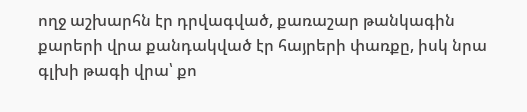ողջ աշխարհն էր դրվագված, քառաշար թանկագին քարերի վրա քանդակված էր հայրերի փառքը, իսկ նրա գլխի թագի վրա՝ քո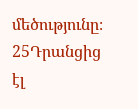մեծությունը։ 25Դրանցից էլ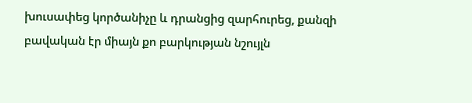խուսափեց կործանիչը և դրանցից զարհուրեց, քանզի բավական էր միայն քո բարկության նշույլն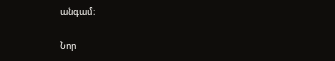անգամ։

Նոր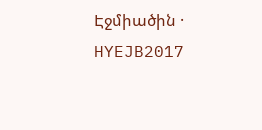Էջմիածին · HYEJB2017